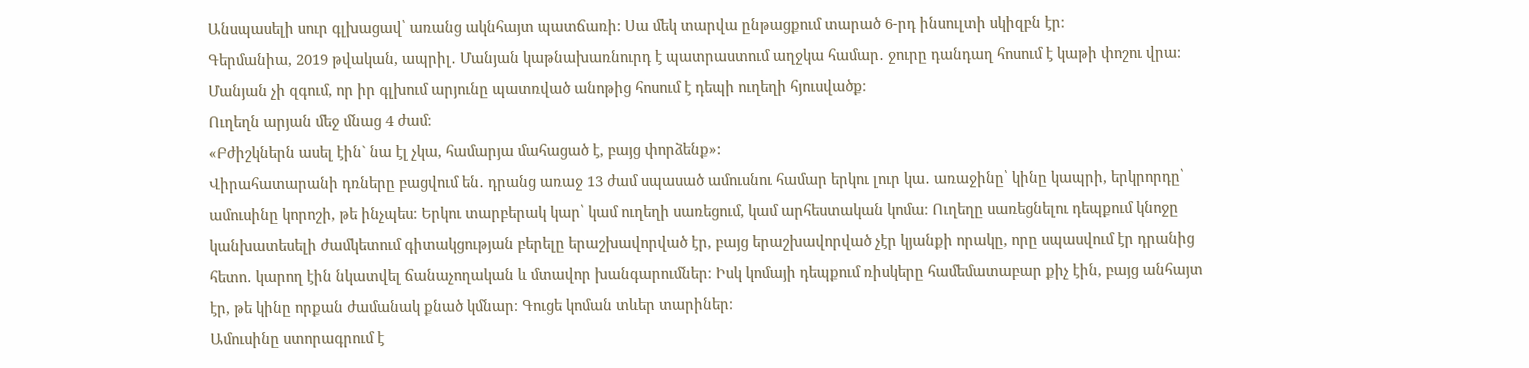Անսպասելի սուր գլխացավ՝ առանց ակնհայտ պատճառի: Սա մեկ տարվա ընթացքում տարած 6-րդ ինսուլտի սկիզբն էր։
Գերմանիա, 2019 թվական, ապրիլ․ Մանյան կաթնախառնուրդ է պատրաստում աղջկա համար․ ջուրը դանդաղ հոսում է կաթի փոշու վրա։ Մանյան չի զգում, որ իր գլխում արյունը պատռված անոթից հոսում է դեպի ուղեղի հյուսվածք։
Ուղեղն արյան մեջ մնաց 4 ժամ։
«Բժիշկներն ասել էին` նա էլ չկա, համարյա մահացած է, բայց փորձենք»:
Վիրահատարանի դռները բացվում են․ դրանց առաջ 13 ժամ սպասած ամուսնու համար երկու լուր կա․ առաջինը՝ կինը կապրի, երկրորդը՝ ամուսինը կորոշի, թե ինչպես։ Երկու տարբերակ կար՝ կամ ուղեղի սառեցում, կամ արհեստական կոմա։ Ուղեղը սառեցնելու դեպքում կնոջը կանխատեսելի ժամկետում գիտակցության բերելը երաշխավորված էր, բայց երաշխավորված չէր կյանքի որակը, որը սպասվում էր դրանից հետո․ կարող էին նկատվել ճանաչողական և մտավոր խանգարումներ։ Իսկ կոմայի դեպքում ռիսկերը համեմատաբար քիչ էին, բայց անհայտ էր, թե կինը որքան ժամանակ քնած կմնար։ Գուցե կոման տևեր տարիներ։
Ամուսինը ստորագրում է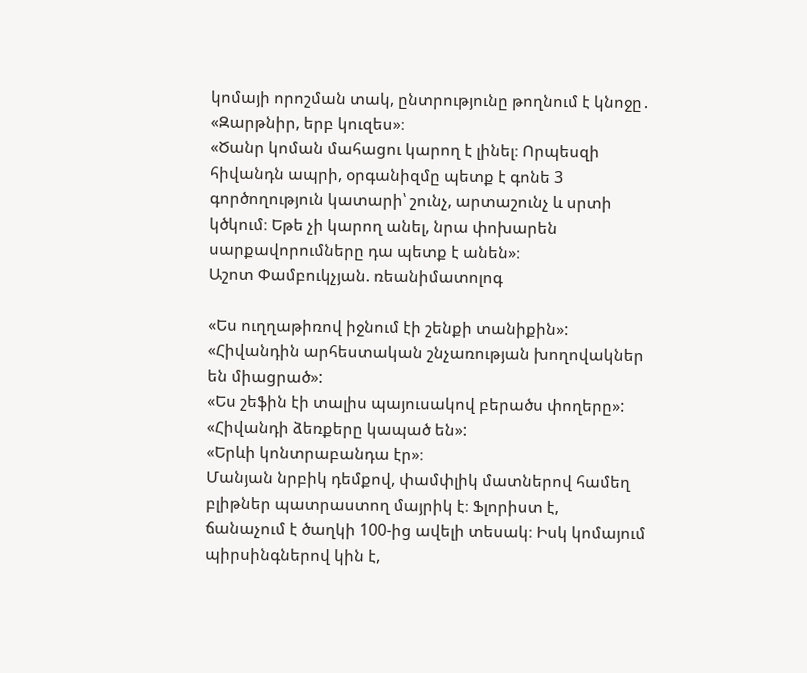կոմայի որոշման տակ, ընտրությունը թողնում է կնոջը․ «Զարթնիր, երբ կուզես»։
«Ծանր կոման մահացու կարող է լինել։ Որպեսզի հիվանդն ապրի, օրգանիզմը պետք է գոնե 3
գործողություն կատարի՝ շունչ, արտաշունչ և սրտի կծկում։ Եթե չի կարող անել, նրա փոխարեն
սարքավորումները դա պետք է անեն»։
Աշոտ Փամբուկչյան. ռեանիմատոլոգ

«Ես ուղղաթիռով իջնում էի շենքի տանիքին»:
«Հիվանդին արհեստական շնչառության խողովակներ են միացրած»:
«Ես շեֆին էի տալիս պայուսակով բերածս փողերը»:
«Հիվանդի ձեռքերը կապած են»:
«Երևի կոնտրաբանդա էր»։
Մանյան նրբիկ դեմքով, փամփլիկ մատներով համեղ բլիթներ պատրաստող մայրիկ է։ Ֆլորիստ է,
ճանաչում է ծաղկի 100-ից ավելի տեսակ։ Իսկ կոմայում պիրսինգներով կին է,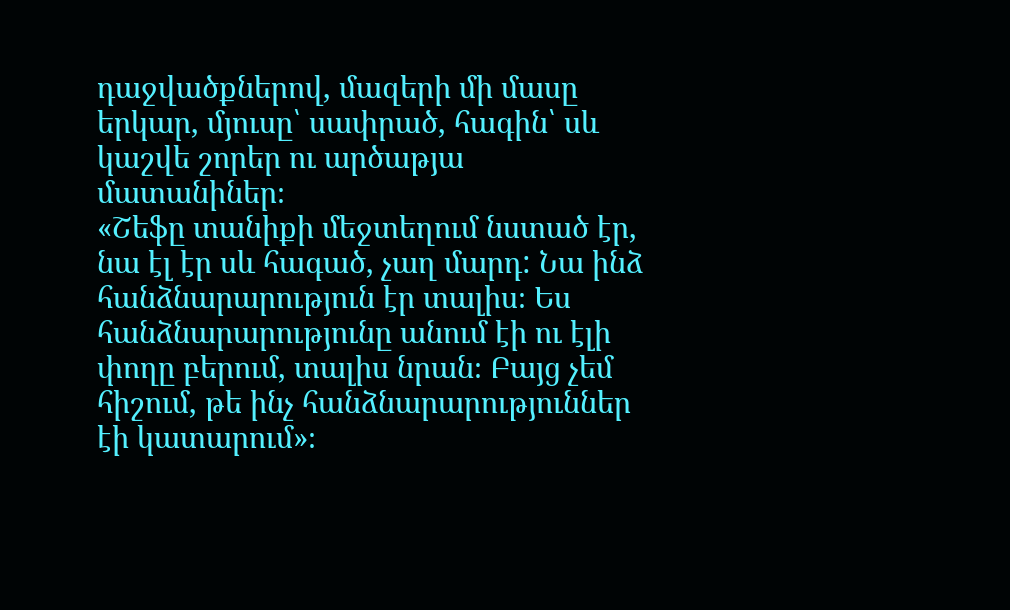դաջվածքներով, մազերի մի մասը երկար, մյուսը՝ սափրած, հագին՝ սև կաշվե շորեր ու արծաթյա մատանիներ։
«Շեֆը տանիքի մեջտեղում նստած էր, նա էլ էր սև հագած, չաղ մարդ: Նա ինձ հանձնարարություն էր տալիս։ Ես հանձնարարությունը անում էի ու էլի փողը բերում, տալիս նրան։ Բայց չեմ հիշում, թե ինչ հանձնարարություններ էի կատարում»։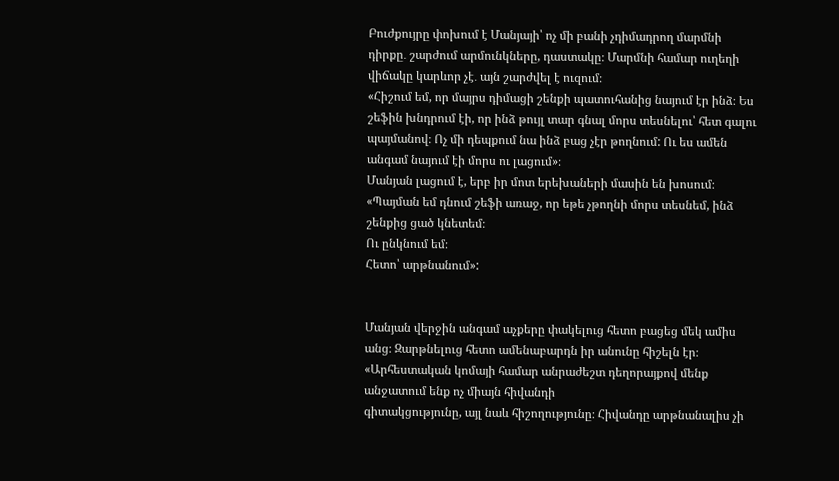Բուժքույրը փոխում է Մանյայի՝ ոչ մի բանի չդիմադրող մարմնի դիրքը․ շարժում արմունկները, դաստակը։ Մարմնի համար ուղեղի վիճակը կարևոր չէ․ այն շարժվել է ուզում։
«Հիշում եմ, որ մայրս դիմացի շենքի պատուհանից նայում էր ինձ։ Ես շեֆին խնդրում էի, որ ինձ թույլ տար գնալ մորս տեսնելու՝ հետ գալու պայմանով։ Ոչ մի դեպքում նա ինձ բաց չէր թողնում: Ու ես ամեն անգամ նայում էի մորս ու լացում»։
Մանյան լացում է, երբ իր մոտ երեխաների մասին են խոսում։
«Պայման եմ դնում շեֆի առաջ, որ եթե չթողնի մորս տեսնեմ, ինձ շենքից ցած կնետեմ։
Ու ընկնում եմ։
Հետո՝ արթնանում»:


Մանյան վերջին անգամ աչքերը փակելուց հետո բացեց մեկ ամիս անց։ Զարթնելուց հետո ամենաբարդն իր անունը հիշելն էր։
«Արհեստական կոմայի համար անրաժեշտ դեղորայքով մենք անջատում ենք ոչ միայն հիվանդի
գիտակցությունը, այլ նաև հիշողությունը։ Հիվանդը արթնանալիս չի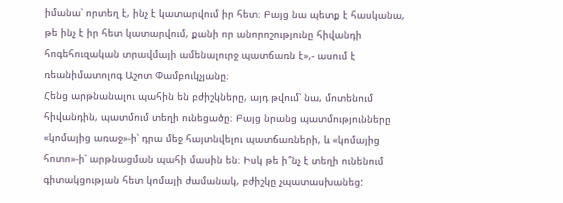իմանա՝ որտեղ է, ինչ է կատարվում իր հետ։ Բայց նա պետք է հասկանա, թե ինչ է իր հետ կատարվում, քանի որ անորոշությունը հիվանդի հոգեհուզական տրավմայի ամենալուրջ պատճառն է»,- ասում է ռեանիմատոլոգ Աշոտ Փամբուկչյանը։
Հենց արթնանալու պահին են բժիշկները, այդ թվում՝ նա, մոտենում հիվանդին, պատմում տեղի ունեցածը։ Բայց նրանց պատմությունները «կոմայից առաջ»-ի՝ դրա մեջ հայտնվելու պատճառների, և «կոմայից հոտո»-ի՝ արթնացման պահի մասին են։ Իսկ թե ի՞նչ է տեղի ունենում գիտակցության հետ կոմայի ժամանակ, բժիշկը չպատասխանեց: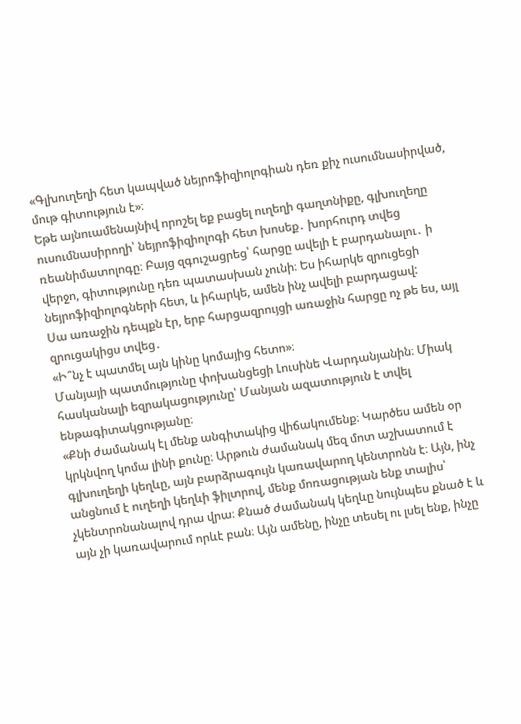«Գլխուղեղի հետ կապված նեյրոֆիզիոլոգիան դեռ քիչ ուսումնասիրված, մութ գիտություն է»։
Եթե այնուամենայնիվ որոշել եք բացել ուղեղի գաղտնիքը, գլխուղեղը ուսումնասիրողի՝ նեյրոֆիզիոլոգի հետ խոսեք․ խորհուրդ տվեց ռեանիմատոլոգը։ Բայց զգուշացրեց՝ հարցը ավելի է բարդանալու․ ի վերջո, գիտությունը դեռ պատասխան չունի։ Ես իհարկե զրուցեցի նեյրոֆիզիոլոգների հետ, և իհարկե, ամեն ինչ ավելի բարդացավ:
Սա առաջին դեպքն էր, երբ հարցազրույցի առաջին հարցը ոչ թե ես, այլ զրուցակիցս տվեց․
«Ի՞նչ է պատմել այն կինը կոմայից հետո»։
Մանյայի պատմությունը փոխանցեցի Լուսինե Վարդանյանին։ Միակ հասկանալի եզրակացությունը՝ Մանյան ազատություն է տվել ենթագիտակցությանը։
«Քնի ժամանակ էլ մենք անգիտակից վիճակումենք։ Կարծես ամեն օր կրկնվող կոմա լինի քունը։ Արթուն ժամանակ մեզ մոտ աշխատում է գլխուղեղի կեղևը, այն բարձրագույն կառավարող կենտրոնն է։ Այն, ինչ անցնում է ուղեղի կեղևի ֆիլտրով, մենք մոռացության ենք տալիս՝ չկենտրոնանալով դրա վրա։ Քնած ժամանակ կեղևը նույնպես քնած է և այն չի կառավարում որևէ բան։ Այն ամենը, ինչը տեսել ու լսել ենք, ինչը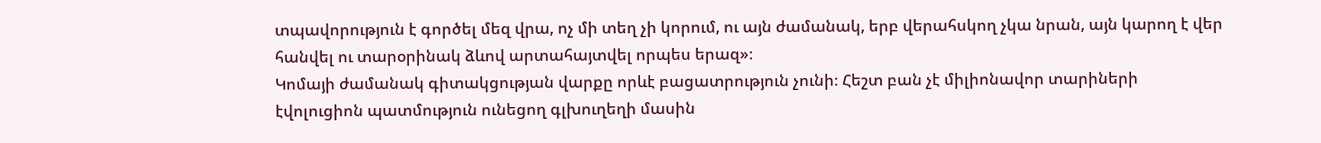տպավորություն է գործել մեզ վրա, ոչ մի տեղ չի կորում, ու այն ժամանակ, երբ վերահսկող չկա նրան, այն կարող է վեր հանվել ու տարօրինակ ձևով արտահայտվել որպես երազ»։
Կոմայի ժամանակ գիտակցության վարքը որևէ բացատրություն չունի։ Հեշտ բան չէ միլիոնավոր տարիների էվոլուցիոն պատմություն ունեցող գլխուղեղի մասին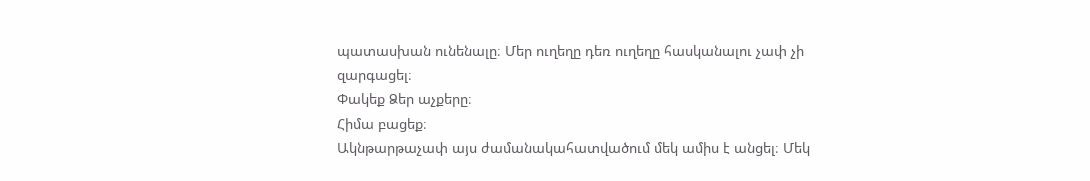պատասխան ունենալը։ Մեր ուղեղը դեռ ուղեղը հասկանալու չափ չի զարգացել։
Փակեք Ձեր աչքերը։
Հիմա բացեք։
Ակնթարթաչափ այս ժամանակահատվածում մեկ ամիս է անցել։ Մեկ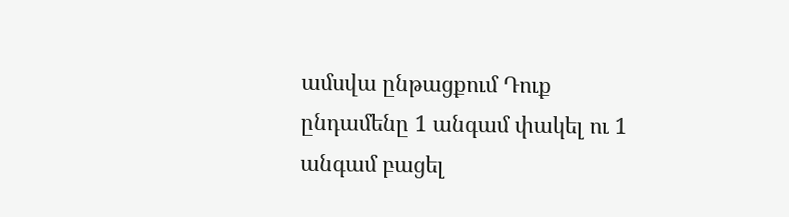ամսվա ընթացքում Դուք ընդամենը 1 անգամ փակել ու 1 անգամ բացել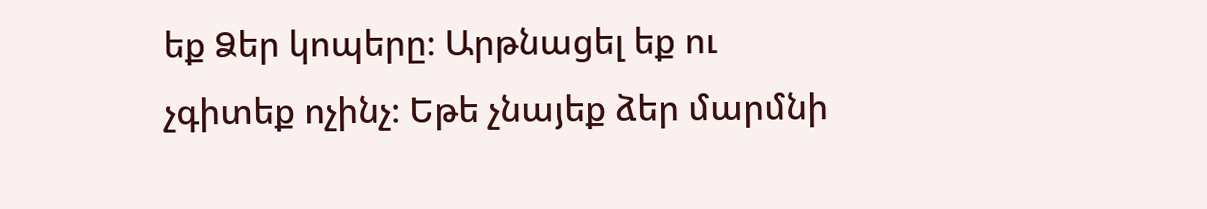եք Ձեր կոպերը։ Արթնացել եք ու չգիտեք ոչինչ։ Եթե չնայեք ձեր մարմնի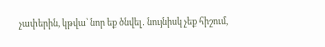չափերին, կթվա՝ նոր եք ծնվել․ նույնիսկ չեք հիշում,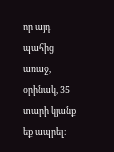որ այդ պահից առաջ, օրինակ, 35 տարի կյանք եք ապրել։